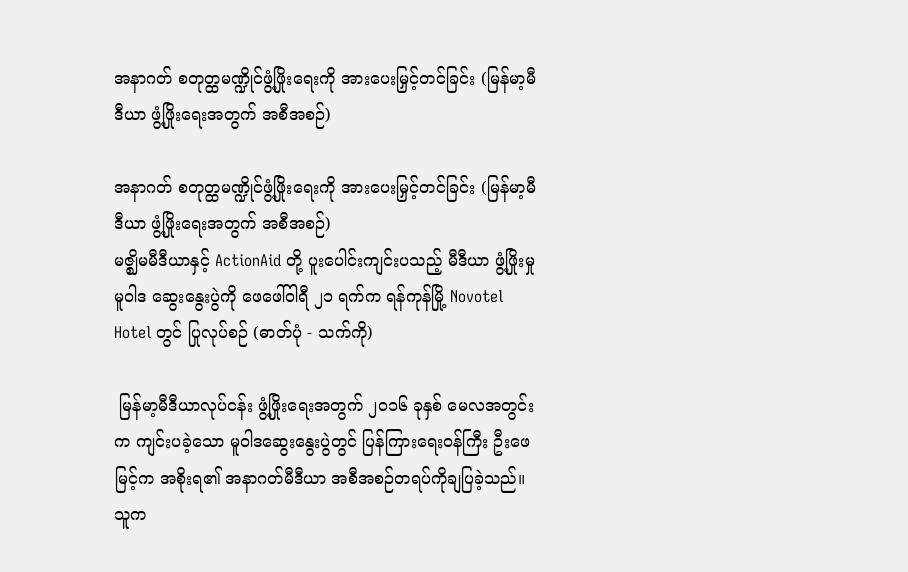အနာဂတ် စတုတ္ထမဏ္ဍိုင်ဖွံ့ဖြိုးရေးကို အားပေးမြှင့်တင်ခြင်း (မြန်မာ့မီဒီယာ ဖွံ့ဖြိုးရေးအတွက် အစီအစဉ်)

အနာဂတ် စတုတ္ထမဏ္ဍိုင်ဖွံ့ဖြိုးရေးကို အားပေးမြှင့်တင်ခြင်း (မြန်မာ့မီဒီယာ ဖွံ့ဖြိုးရေးအတွက် အစီအစဉ်)
မဇ္ဈိမမီဒီယာနှင့် ActionAid တို့ ပူးပေါင်းကျင်းပသည့် မီဒီယာ ဖွံ့ဖြိုးမှု မူဝါဒ ဆွေးနွေးပွဲကို ဖေဖေါ်ဝါရီ ၂၁ ရက်က ရန်ကုန်မြို့ Novotel Hotel တွင် ပြုလုပ်စဉ် (ဓာတ်ပုံ - သက်ကို)

 မြန်မာ့မီဒီယာလုပ်ငန်း ဖွံ့ဖြိုးရေးအတွက် ၂၀၁၆ ခုနှစ် မေလအတွင်းက ကျင်းပခဲ့သော မူဝါဒဆွေးနွေးပွဲတွင် ပြန်ကြားရေးဝန်ကြီး ဦးဖေမြင့်က အစိုးရ၏ အနာဂတ်မီဒီယာ အစီအစဉ်တရပ်ကိုချပြခဲ့သည်။ သူက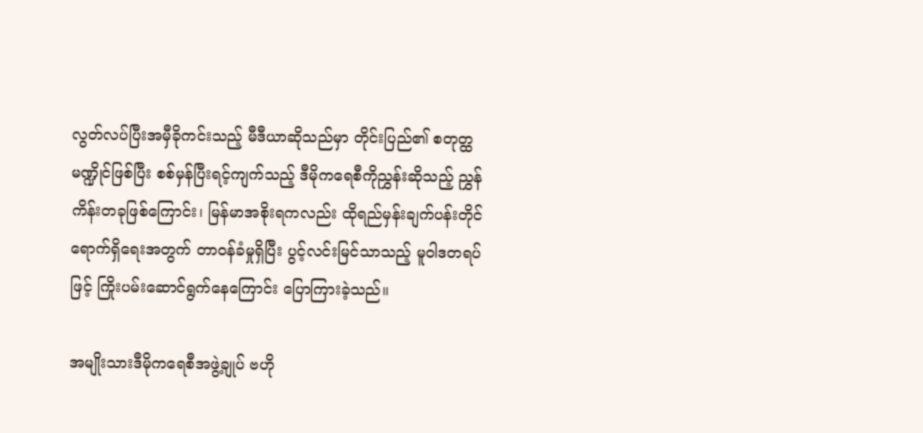လွတ်လပ်ပြီးအမှီခိုကင်းသည့် မီဒီယာဆိုသည်မှာ တိုင်းပြည်၏ စတုတ္ထမဏ္ဍိုင်ဖြစ်ပြီး စစ်မှန်ပြီးရင့်ကျက်သည့် ဒီမိုကရေစီကိုညွှန်းဆိုသည့် ညွှန်ကိန်းတခုဖြစ်ကြောင်း၊ မြန်မာအစိုးရကလည်း ထိုရည်မှန်းချက်ပန်းတိုင် ရောက်ရှိရေးအတွက် တာဝန်ခံမှုရှိပြီး ပွင့်လင်းမြင်သာသည့် မူဝါဒတရပ်ဖြင့် ကြိုးပမ်းဆောင်ရွက်နေကြောင်း ပြောကြားခဲ့သည်။

အမျိုးသားဒီမိုကရေစီအဖွဲ့ချုပ် ဗဟို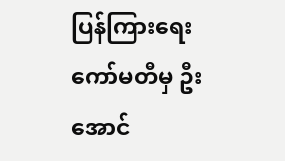ပြန်ကြားရေးကော်မတီမှ ဦးအောင်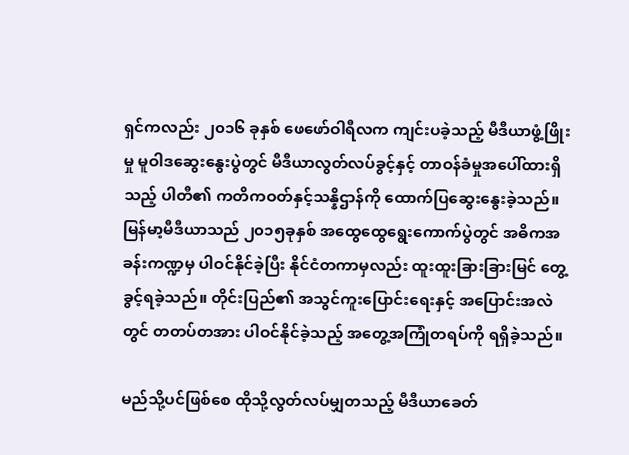ရှင်ကလည်း ၂၀၁၆ ခုနှစ် ဖေဖော်ဝါရီလက ကျင်းပခဲ့သည့် မီဒီယာဖွံ့ဖြိုးမှု မူဝါဒဆွေးနွေးပွဲတွင် မီဒီယာလွတ်လပ်ခွင့်နှင့် တာဝန်ခံမှုအပေါ်ထားရှိသည့် ပါတီ၏ ကတိကဝတ်နှင့်သန္နိဌာန်ကို ထောက်ပြဆွေးနွေးခဲ့သည်။မြန်မာ့မီဒီယာသည် ၂၀၁၅ခုနှစ် အထွေထွေရွေးကောက်ပွဲတွင် အဓိကအခန်းကဏ္ဍမှ ပါဝင်နိုင်ခဲ့ပြီး နိုင်ငံတကာမှလည်း ထူးထူးခြားခြားမြင် တွေ့ခွင့်ရခဲ့သည်။ တိုင်းပြည်၏ အသွင်ကူးပြောင်းရေးနှင့် အပြောင်းအလဲတွင် တတပ်တအား ပါဝင်နိုင်ခဲ့သည့် အတွေ့အကြုံတရပ်ကို ရရှိခဲ့သည်။

မည်သို့ပင်ဖြစ်စေ ထိုသို့လွတ်လပ်မျှတသည့် မီဒီယာခေတ်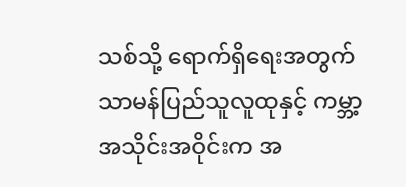သစ်သို့ ရောက်ရှိရေးအတွက် သာမန်ပြည်သူလူထုနှင့် ကမ္ဘာ့အသိုင်းအဝိုင်းက အ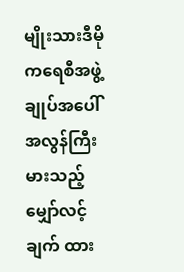မျိုးသားဒီမိုကရေစီအဖွဲ့ချုပ်အပေါ် အလွန်ကြီးမားသည့် မျှော်လင့်ချက် ထား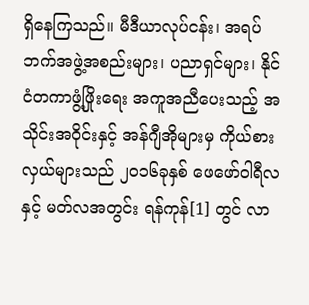ရှိနေကြသည်။ မီဒီယာလုပ်ငန်း၊ အရပ်ဘက်အဖွဲ့အစည်းများ၊ ပညာရှင်များ၊ နိုင်ငံတကာဖွံ့ဖြိုးရေး အကူအညီပေးသည့် အသိုင်းအဝိုင်းနှင့် အန်ဂျီအိုများမှ ကိုယ်စားလှယ်များသည် ၂၀၁၆ခုနှစ် ဖေဖော်ဝါရီလနှင့် မတ်လအတွင်း ရန်ကုန်[1] တွင် လာ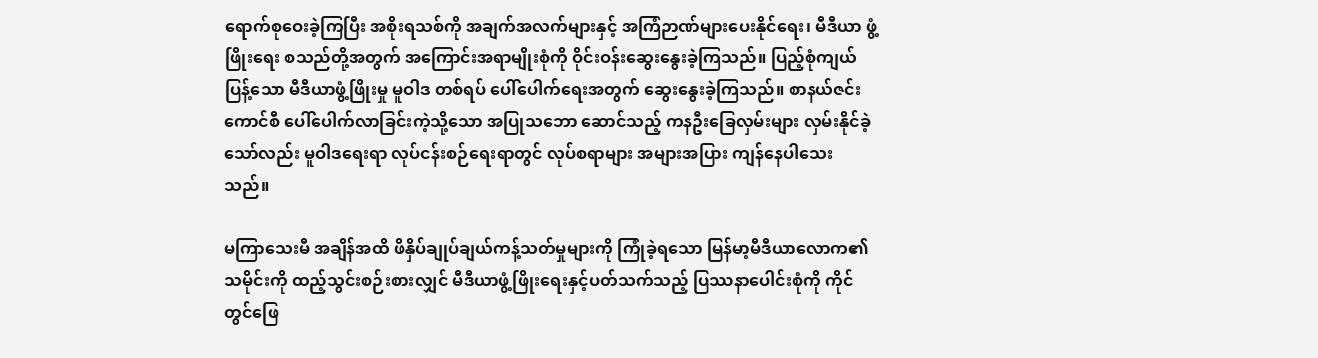ရောက်စုဝေးခဲ့ကြပြီး အစိုးရသစ်ကို အချက်အလက်များနှင့် အကြံဉာဏ်များပေးနိုင်ရေး၊ မီဒီယာ ဖွံ့ဖြိုးရေး စသည်တို့အတွက် အကြောင်းအရာမျိုးစုံကို ဝိုင်းဝန်းဆွေးနွေးခဲ့ကြသည်။ ပြည့်စုံကျယ်ပြန့်သော မီဒီယာဖွံ့ဖြိုးမှု မူဝါဒ တစ်ရပ် ပေါ်ပေါက်ရေးအတွက် ဆွေးနွေးခဲ့ကြသည်။ စာနယ်ဇင်း ကောင်စီ ပေါ်ပေါက်လာခြင်းကဲ့သို့သော အပြုသဘော ဆောင်သည့် ကနဦးခြေလှမ်းများ လှမ်းနိုင်ခဲ့သော်လည်း မူဝါဒရေးရာ လုပ်ငန်းစဉ်ရေးရာတွင် လုပ်စရာများ အများအပြား ကျန်နေပါသေးသည်။

မကြာသေးမီ အချိန်အထိ ဖိနှိပ်ချုပ်ချယ်ကန့်သတ်မှုများကို ကြုံခဲ့ရသော မြန်မာ့မီဒီယာလောက၏ သမိုင်းကို ထည့်သွင်းစဉ်းစားလျှင် မီဒီယာဖွံ့ဖြိုးရေးနှင့်ပတ်သက်သည့် ပြဿနာပေါင်းစုံကို ကိုင်တွင်ဖြေ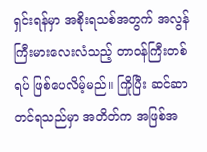ရှင်းရန်မှာ အစိုးရသစ်အတွက် အလွန်ကြီးမားလေးလံသည့် တာဝန်ကြီးတစ်ရပ် ဖြစ်ပေလိမ့်မည်။ ကြိုပြီး ဆင်ဆာတင်ရသည်မှာ အတိတ်က အဖြစ်အ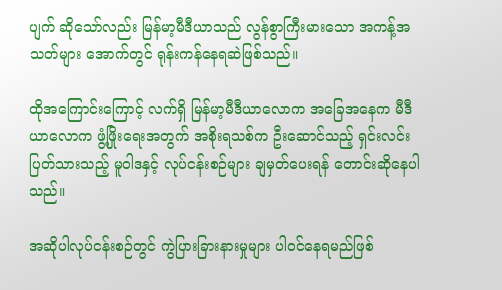ပျက် ဆိုသော်လည်း မြန်မာ့မီဒီယာသည် လွန်စွာကြီးမားသော အကန့်အသတ်များ အောက်တွင် ရုန်းကန်နေရဆဲဖြစ်သည်။

ထိုအကြောင်းကြောင့် လက်ရှိ မြန်မာ့မီဒီယာလောက အခြေအနေက မီဒီယာလောက ဖွံ့ဖြိုးရေးအတွက် အစိုးရသစ်က ဦးဆောင်သည့် ရှင်းလင်းပြတ်သားသည့် မူဝါဒနှင့် လုပ်ငန်းစဉ်များ ချမှတ်ပေးရန် တောင်းဆိုနေပါသည်။

အဆိုပါလုပ်ငန်းစဉ်တွင် ကွဲပြားခြားနားမှုများ ပါဝင်နေရမည်ဖြစ်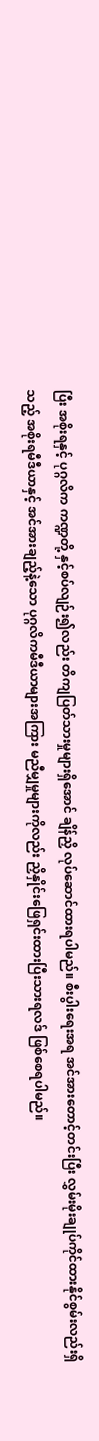ပြီး အစိုးရနှင့် ပုဂ္ဂလိက ကဏ္ဍတို့ နှင့်စပ်လျဉ်း၍လည်း တိကျပြတ်သားမှုများရှိအောင် ချိန်ညှိ လုပ်ဆောင်ထားရပါမည်။ စီးပွါးရေးအရ အင်အားတောင့်တင်းပြီး လွှမ်းမိုးချုပ်ကိုင်ထားနိုင်စွမ်းလည်းရှိသည့် အစိုးရမီဒီယာနှင့် အင်အားချည့်နဲ့သော ပုဂ္ဂလိကမီဒီယာများအကြား မညီမျှမှုများကိုလည်း ညှိနှိုင်းဖြေရှင်းထားပြီးသားရလဒ် ဖြစ်စေရပါမည်။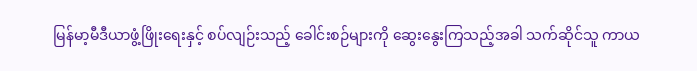မြန်မာ့မီဒီယာဖွံ့ဖြိုးရေးနှင့် စပ်လျဉ်းသည့် ခေါင်းစဉ်များကို ဆွေးနွေးကြသည့်အခါ သက်ဆိုင်သူ ကာယ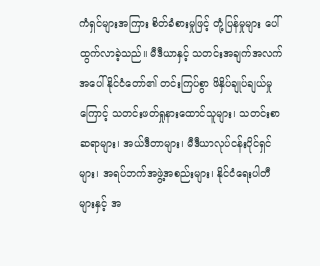ကံရှင်များအကြား စိတ်ခံစားမှုဖြင့် တုံ့ပြန်မှုများ ပေါ်ထွက်လာခဲ့သည်။ မီဒီယာနှင့် သတင်းအချက်အလက်အပေါ် နိုင်ငံတော်၏ တင်းကြပ်စွာ ဖိနှိပ်ချုပ်ချယ်မှုကြောင့် သတင်းဖတ်ရှုနားထောင်သူများ၊ သတင်းစာဆရာများ၊ အယ်ဒီတာများ၊ မီဒီယာလုပ်ငန်းပိုင်ရှင်များ၊ အရပ်ဘက်အဖွဲ့အစည်းများ၊ နိုင်ငံရေးပါတီများနှင့် အ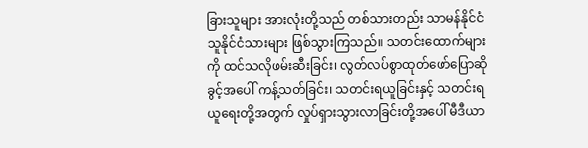ခြားသူများ အားလုံးတို့သည် တစ်သားတည်း သာမန်နိုင်ငံသူနိုင်ငံသားများ ဖြစ်သွားကြသည်။ သတင်းထောက်များကို ထင်သလိုဖမ်းဆီးခြင်း၊ လွတ်လပ်စွာထုတ်ဖော်ပြောဆိုခွင့်အပေါ် ကန့်သတ်ခြင်း၊ သတင်းရယူခြင်းနှင့် သတင်းရယူရေးတို့အတွက် လှုပ်ရှားသွားလာခြင်းတို့အပေါ် မီဒီယာ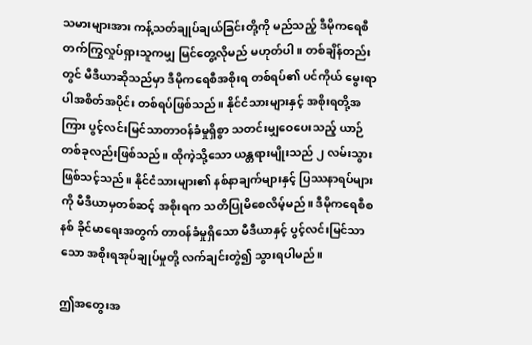သမားများအား ကန့်သတ်ချုပ်ချယ်ခြင်းတို့ကို မည်သည့် ဒီမိုကရေစီတက်ကြွလှုပ်ရှားသူကမျှ မြင်တွေ့လိုမည် မဟုတ်ပါ။ တစ်ချိန်တည်းတွင် မီဒီယာဆိုသည်မှာ ဒီမိုကရေစီအစိုးရ တစ်ရပ်၏ ပင်ကိုယ် မွေးရာပါအစိတ်အပိုင်း တစ်ရပ်ဖြစ်သည်။ နိုင်ငံသားများနှင့် အစိုးရတို့အကြား ပွင့်လင်းမြင်သာတာဝန်ခံမှုရှိစွာ သတင်းမျှဝေပေးသည့် ယာဉ်တစ်ခုလည်းဖြစ်သည်။ ထိုကဲ့သို့သော ယန္တရားမျိုးသည် ၂ လမ်းသွား ဖြစ်သင့်သည်။ နိုင်ငံသားများ၏ နစ်နာချက်များနှင့် ပြဿနာရပ်များကို မီဒီယာမှတစ်ဆင့် အစိုးရက သတိပြုမိစေလိမ့်မည်။ ဒီမိုကရေစီစနစ် ခိုင်မာရေးအတွက် တာဝန်ခံမှုရှိသော မီဒီယာနှင့် ပွင့်လင်းမြင်သာသော အစိုးရအုပ်ချုပ်မှုတို့ လက်ချင်းတွဲ၍ သွားရပါမည်။

ဤအတွေးအ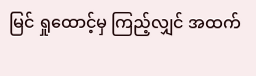မြင် ရှုထောင့်မှ ကြည့်လျှင် အထက်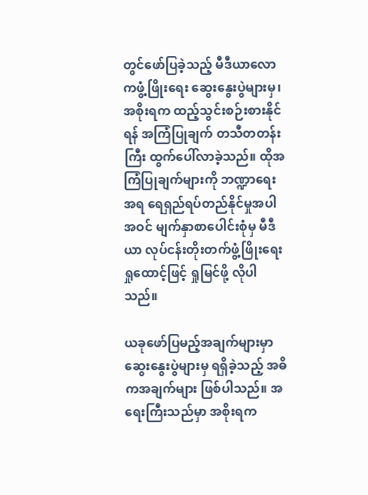တွင်ဖော်ပြခဲ့သည့် မီဒီယာလောကဖွံ့ဖြိုးရေး ဆွေးနွေးပွဲများမှ၊ အစိုးရက ထည့်သွင်းစဉ်းစားနိုင်ရန် အကြံပြုချက် တသီတတန်းကြီး ထွက်ပေါ်လာခဲ့သည်။ ထိုအကြံပြုချက်များကို ဘဏ္ဍာရေးအရ ရေရှည်ရပ်တည်နိုင်မှုအပါအဝင် မျက်နှာစာပေါင်းစုံမှ မီဒီယာ လုပ်ငန်းတိုးတက်ဖွံ့ဖြိုးရေးရှုထောင့်ဖြင့် ရှုမြင်ဖို့ လိုပါသည်။

ယခုဖော်ပြမည့်အချက်များမှာ ဆွေးနွေးပွဲများမှ ရရှိခဲ့သည့် အဓိကအချက်များ ဖြစ်ပါသည်။ အရေးကြီးသည်မှာ အစိုးရက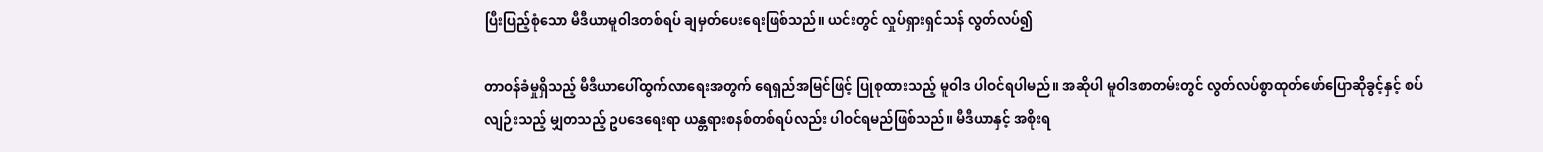ပြီးပြည့်စုံသော မီဒီယာမူဝါဒတစ်ရပ် ချမှတ်ပေးရေးဖြစ်သည်။ ယင်းတွင် လှုပ်ရှားရှင်သန် လွတ်လပ်၍

တာဝန်ခံမှုရှိသည့် မီဒီယာပေါ်ထွက်လာရေးအတွက် ရေရှည်အမြင်ဖြင့် ပြုစုထားသည့် မူဝါဒ ပါဝင်ရပါမည်။ အဆိုပါ မူဝါဒစာတမ်းတွင် လွတ်လပ်စွာထုတ်ဖော်ပြောဆိုခွင့်နှင့် စပ်လျဉ်းသည့် မျှတသည့် ဥပဒေရေးရာ ယန္တရားစနစ်တစ်ရပ်လည်း ပါဝင်ရမည်ဖြစ်သည်။ မီဒီယာနှင့် အစိုးရ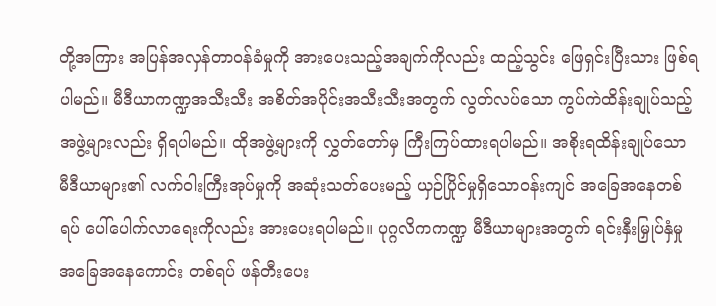တို့အကြား အပြန်အလှန်တာဝန်ခံမှုကို အားပေးသည့်အချက်ကိုလည်း ထည့်သွင်း ဖြေရှင်းပြီးသား ဖြစ်ရပါမည်။ မီဒီယာကဏ္ဍအသီးသီး အစိတ်အပိုင်းအသီးသီးအတွက် လွတ်လပ်သော ကွပ်ကဲထိန်းချုပ်သည့် အဖွဲ့များလည်း ရှိရပါမည်။ ထိုအဖွဲ့များကို လွှတ်တော်မှ ကြီးကြပ်ထားရပါမည်။ အစိုးရထိန်းချုပ်သော မီဒီယာများ၏ လက်ဝါးကြီးအုပ်မှုကို အဆုံးသတ်ပေးမည့် ယှဉ်ပြိုင်မှုရှိသောဝန်းကျင် အခြေအနေတစ်ရပ် ပေါ်ပေါက်လာရေးကိုလည်း အားပေးရပါမည်။ ပုဂ္ဂလိကကဏ္ဍ မီဒီယာများအတွက် ရင်းနှီးမြှုပ်နှံမှု အခြေအနေကောင်း တစ်ရပ် ဖန်တီးပေး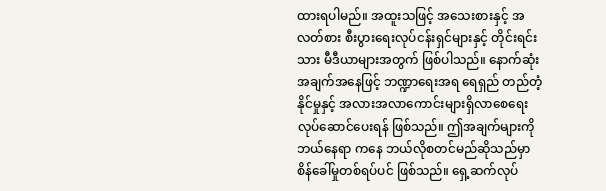ထားရပါမည်။ အထူးသဖြင့် အသေးစားနှင့် အလတ်စား စီးပွားရေးလုပ်ငန်းရှင်များနှင့် တိုင်းရင်းသား မီဒီယာများအတွက် ဖြစ်ပါသည်။ နောက်ဆုံးအချက်အနေဖြင့် ဘဏ္ဍာရေးအရ ရေရှည် တည်တံ့နိုင်မှုနှင့် အလားအလာကောင်းများရှိလာစေရေး လုပ်ဆောင်ပေးရန် ဖြစ်သည်။ ဤအချက်များကို ဘယ်နေရာ ကနေ ဘယ်လိုစတင်မည်ဆိုသည်မှာ စိန်ခေါ်မှုတစ်ရပ်ပင် ဖြစ်သည်။ ရှေ့ဆက်လုပ်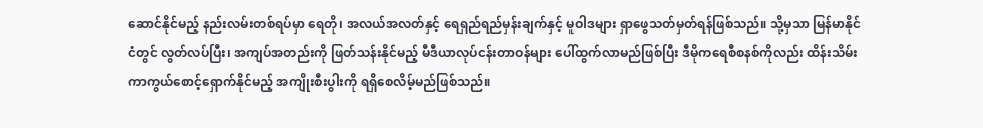ဆောင်နိုင်မည့် နည်းလမ်းတစ်ရပ်မှာ ရေတို၊ အလယ်အလတ်နှင့် ရေရှည်ရည်မှန်းချက်နှင့် မူဝါဒများ ရှာဖွေသတ်မှတ်ရန်ဖြစ်သည်။ သို့မှသာ မြန်မာနိုင်ငံတွင် လွတ်လပ်ပြီး၊ အကျပ်အတည်းကို ဖြတ်သန်းနိုင်မည့် မီဒီယာလုပ်ငန်းတာဝန်များ ပေါ်ထွက်လာမည်ဖြစ်ပြီး ဒီမိုကရေစီစနစ်ကိုလည်း ထိန်းသိမ်း ကာကွယ်စောင့်ရှောက်နိုင်မည့် အကျိုးစီးပွါးကို ရရှိစေလိမ့်မည်ဖြစ်သည်။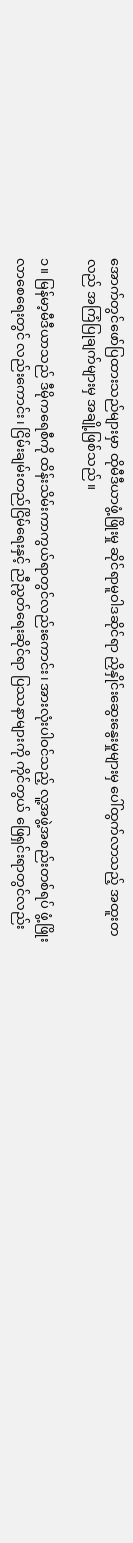အောက်တွင်ဖော်ပြထားသည်များမှာ ထိုမီဒီယာဖွံ့ဖြိုးမှု ဆိုင်ရာမူဝါဒဆိုင်ရာ ညှိနှိုင်းဆွေးနွေးမှုများမှ ပေါ်ထွက်လာသည့် အထူးတလည် အကြံပြုချက်များမှ အချို့ဖြစ်သည်။

၁။ မြန်မာ့မီဒီယာသည် ဒီမိုကရေစီကို ထိန်းသိမ်းကာကွယ်ရာတွင်လည်းကောင်း၊ အားလုံးပါဝင်သည့် လူ့အဖွဲ့အစည်းတစ်ရပ် ဖွံ့ဖြိုးလာစေရေးတွင် လည်းကောင်း၊ ငြိမ်းချမ်းတည်ငြိမ်ရေးနှင့် ညီညွတ်ရေးဆိုင်ရာ ပြဿနာများကို ကိုင်တွယ် ဖြေရှင်းရာတွင်လည်း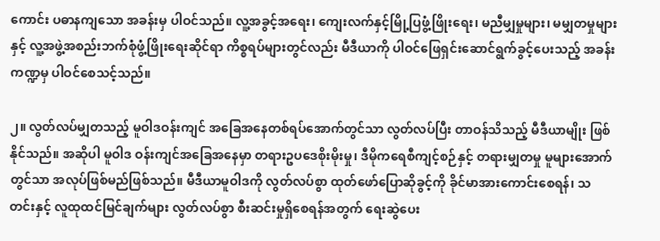ကောင်း ပဓာနကျသော အခန်းမှ ပါဝင်သည်။ လူ့အခွင့်အရေး၊ ကျေးလက်နှင့်မြို့ပြဖွံ့ဖြိုးရေး၊ မညီမျှမှုများ၊ မမျှတမှုများနှင့် လူ့အဖွဲ့အစည်းဘက်စုံဖွံ့ဖြိုးရေးဆိုင်ရာ ကိစ္စရပ်များတွင်လည်း မီဒီယာကို ပါဝင်ဖြေရှင်းဆောင်ရွက်ခွင့်ပေးသည့် အခန်းကဏ္ဍမှ ပါဝင်စေသင့်သည်။

၂။ လွတ်လပ်မျှတသည့် မူဝါဒဝန်းကျင် အခြေအနေတစ်ရပ်အောက်တွင်သာ လွတ်လပ်ပြီး တာဝန်သိသည့် မီဒီယာမျိုး ဖြစ်နိုင်သည်။ အဆိုပါ မူဝါဒ ဝန်းကျင်အခြေအနေမှာ တရားဥပဒေစိုးမိုးမှု၊ ဒီမိုကရေစီကျင့်စဉ်နှင့် တရားမျှတမှု မူများအောက်တွင်သာ အလုပ်ဖြစ်မည်ဖြစ်သည်။ မီဒီယာမူဝါဒကို လွတ်လပ်စွာ ထုတ်ဖော်ပြောဆိုခွင့်ကို ခိုင်မာအားကောင်းစေရန်၊ သတင်းနှင့် လူထုထင်မြင်ချက်များ လွတ်လပ်စွာ စီးဆင်းမှုရှိစေရန်အတွက် ရေးဆွဲပေး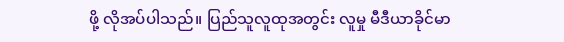ဖို့ လိုအပ်ပါသည်။ ပြည်သူလူထုအတွင်း လူမှု မီဒီယာခိုင်မာ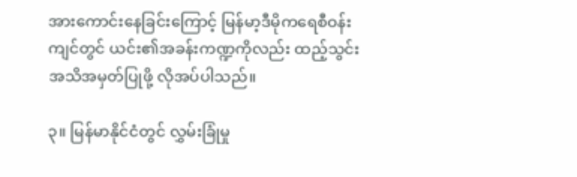အားကောင်းနေခြင်းကြောင့် မြန်မာ့ဒီမိုကရေစီဝန်းကျင်တွင် ယင်း၏အခန်းကဏ္ဍကိုလည်း ထည့်သွင်း အသိအမှတ်ပြုဖို့ လိုအပ်ပါသည်။

၃။ မြန်မာနိုင်ငံတွင် လွှမ်းခြုံမှု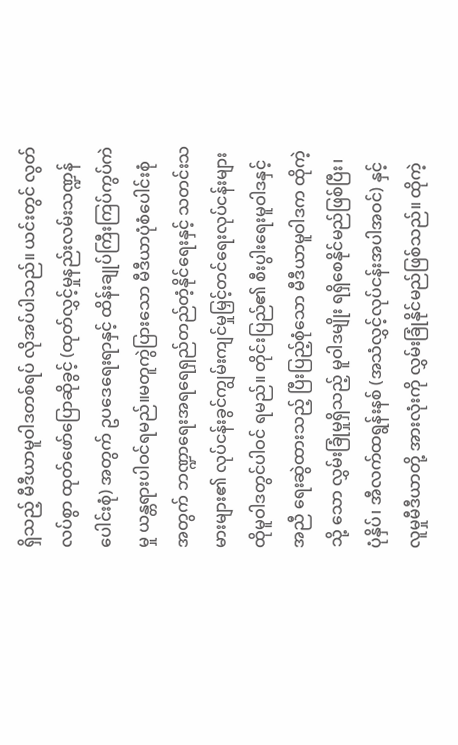ရှိသည့် မီဒီယာမူဝါဒတစ်ရပ် လိုအပ်ပါသည်။ ယင်းတွင် လွတ်လပ်စွာ ထုတ်ဖော်ပြောဆိုခွင့် (ထုတ်လွှင့်မှုနည်းလမ်းသဏ္ဍန်ပေါင်းစုံ) အတွက် ဥပဒေရေးရာနှင့် ထိန်းချုပ်ကြီးကြပ်ကွပ်ကဲမှု ယန္တရားပါဝင်ရမည်။မတူကွဲပြားသော မီဒီယာပုံစံပေါင်းစုံအတွက် ဘဏ္ဍာရေးအရရေရှည်တည်တံ့နိုင်ရေးနှင့် သတင်းသမားများ၏ လုပ်ငန်းခွင်ကျွမ်းကျင်မှုမြှင့်တင်ရေးလုပ်ငန်းများ ထိုမူဝါဒတွင်ပါဝင် ရမည်။ တိုင်းပြည်၏ စီးပွါးရေးမူဝါဒနှင့်အညီ ရေးဆွဲထားသည့် ပြီးပြည့်စုံသော မီဒီယာမူဝါဒက ထိုကဲ့သို့ သော လွှမ်းခြုံမှုရှိသည့် မူဝါဒမျိုး ရရှိစေနိုင်မည်ဖြစ်ပြီး၊ ပုံနှိပ်၊ အီလက်ထရွန်းနစ် (အသံလွှင့်လုပ်ငန်းအပါအဝင်) နှင့် လူမှုမီဒီယာတို့ အားလုံးကို လွှမ်းခြုံနိုင်မည်ဖြစ်သည်။ ထိုကဲ့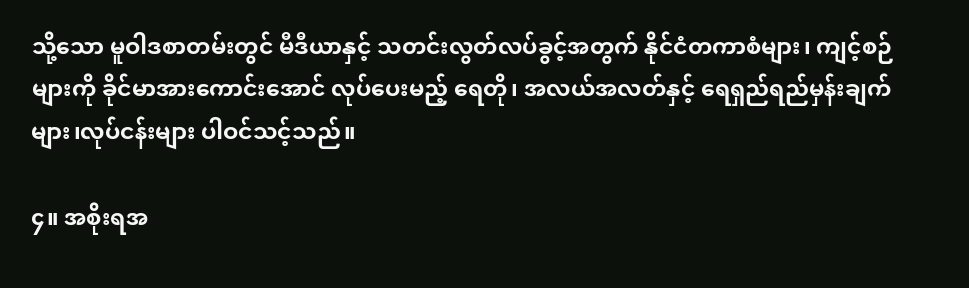သို့သော မူဝါဒစာတမ်းတွင် မီဒီယာနှင့် သတင်းလွတ်လပ်ခွင့်အတွက် နိုင်ငံတကာစံများ၊ ကျင့်စဉ်များကို ခိုင်မာအားကောင်းအောင် လုပ်ပေးမည့် ရေတို၊ အလယ်အလတ်နှင့် ရေရှည်ရည်မှန်းချက်များ၊လုပ်ငန်းများ ပါဝင်သင့်သည်။

၄။ အစိုးရအ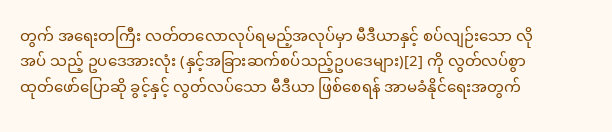တွက် အရေးတကြီး လတ်တလောလုပ်ရမည့်အလုပ်မှာ မီဒီယာနှင့် စပ်လျဉ်းသော လိုအပ် သည့် ဥပဒေအားလုံး (နှင့်အခြားဆက်စပ်သည့်ဥပဒေများ)[2] ကို လွတ်လပ်စွာ ထုတ်ဖော်ပြောဆို ခွင့်နှင့် လွတ်လပ်သော မီဒီယာ ဖြစ်စေရန် အာမခံနိုင်ရေးအတွက်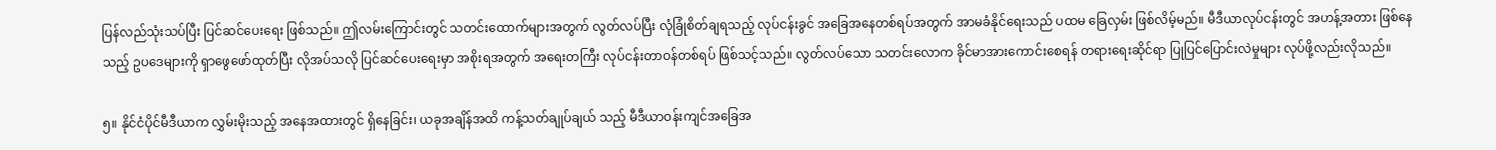ပြန်လည်သုံးသပ်ပြီး ပြင်ဆင်ပေးရေး ဖြစ်သည်။ ဤလမ်းကြောင်းတွင် သတင်းထောက်များအတွက် လွတ်လပ်ပြီး လုံခြုံစိတ်ချရသည့် လုပ်ငန်းခွင် အခြေအနေတစ်ရပ်အတွက် အာမခံနိုင်ရေးသည် ပထမ ခြေလှမ်း ဖြစ်လိမ့်မည်။ မီဒီယာလုပ်ငန်းတွင် အဟန့်အတား ဖြစ်နေသည့် ဥပဒေများကို ရှာဖွေဖော်ထုတ်ပြီး လိုအပ်သလို ပြင်ဆင်ပေးရေးမှာ အစိုးရအတွက် အရေးတကြီး လုပ်ငန်းတာဝန်တစ်ရပ် ဖြစ်သင့်သည်။ လွတ်လပ်သော သတင်းလောက ခိုင်မာအားကောင်းစေရန် တရားရေးဆိုင်ရာ ပြုပြင်ပြောင်းလဲမှုများ လုပ်ဖို့လည်းလိုသည်။

၅။ နိုင်ငံပိုင်မီဒီယာက လွှမ်းမိုးသည့် အနေအထားတွင် ရှိနေခြင်း၊ ယခုအချိန်အထိ ကန့်သတ်ချုပ်ချယ် သည့် မီဒီယာဝန်းကျင်အခြေအ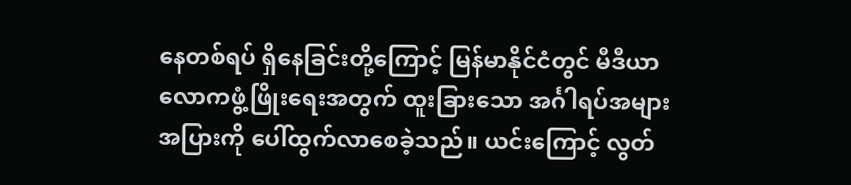နေတစ်ရပ် ရှိနေခြင်းတို့ကြောင့် မြန်မာနိုင်ငံတွင် မီဒီယာလောကဖွံ့ဖြိုးရေးအတွက် ထူးခြားသော အင်္ဂါရပ်အများအပြားကို ပေါ်ထွက်လာစေခဲ့သည်။ ယင်းကြောင့် လွတ်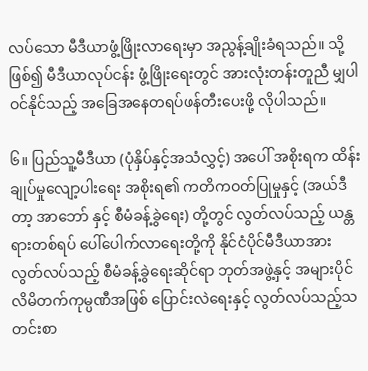လပ်သော မီဒီယာဖွံ့ဖြိုးလာရေးမှာ အညွန့်ချိုးခံရသည်။ သို့ဖြစ်၍ မီဒီယာလုပ်ငန်း ဖွံ့ဖြိုးရေးတွင် အားလုံးတန်းတူညီ မျှပါဝင်နိုင်သည့် အခြေအနေတရပ်ဖန်တီးပေးဖို့ လိုပါသည်။

၆။ ပြည်သူ့မီဒီယာ (ပုံနှိပ်နှင့်အသံလွှင့်) အပေါ် အစိုးရက ထိန်းချုပ်မှုလျော့ပါးရေး အစိုးရ၏ ကတိကဝတ်ပြုမှုနှင့် (အယ်ဒီတာ့ အာဘော် နှင့် စီမံခန့်ခွဲရေး) တို့တွင် လွတ်လပ်သည့် ယန္တရားတစ်ရပ် ပေါ်ပေါက်လာရေးတို့ကို နိုင်ငံပိုင်မီဒီယာအား လွတ်လပ်သည့် စီမံခန့်ခွဲရေးဆိုင်ရာ ဘုတ်အဖွဲ့နှင့် အများပိုင်လိမိတက်ကုမ္ပဏီအဖြစ် ပြောင်းလဲရေးနှင့် လွတ်လပ်သည့်သတင်းစာ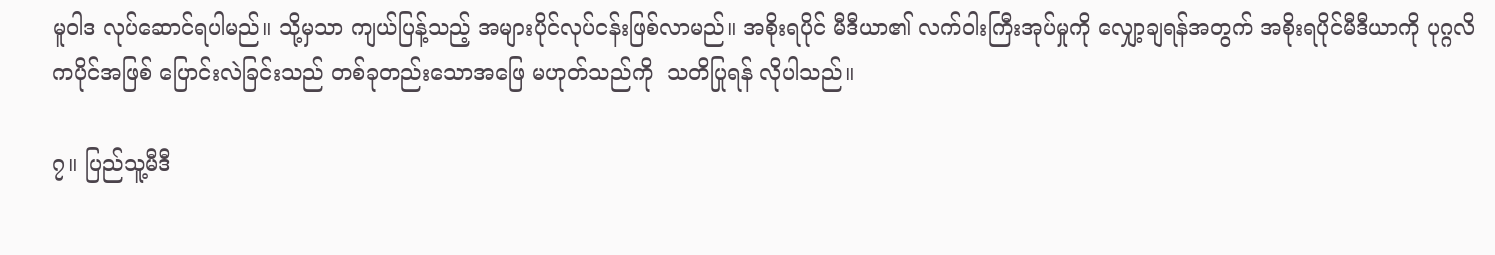မူဝါဒ လုပ်ဆောင်ရပါမည်။ သို့မှသာ ကျယ်ပြန့်သည့် အများပိုင်လုပ်ငန်းဖြစ်လာမည်။ အစိုးရပိုင် မီဒီယာ၏ လက်ဝါးကြီးအုပ်မှုကို လျှော့ချရန်အတွက် အစိုးရပိုင်မီဒီယာကို ပုဂ္ဂလိကပိုင်အဖြစ် ပြောင်းလဲခြင်းသည် တစ်ခုတည်းသောအဖြေ မဟုတ်သည်ကို  သတိပြုရန် လိုပါသည်။

၇။ ပြည်သူ့မီဒီ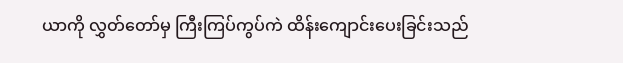ယာကို လွှတ်တော်မှ ကြီးကြပ်ကွပ်ကဲ ထိန်းကျောင်းပေးခြင်းသည်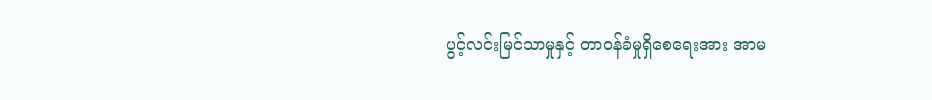ပွင့်လင်းမြင်သာမှုနှင့် တာဝန်ခံမှုရှိစေရေးအား အာမ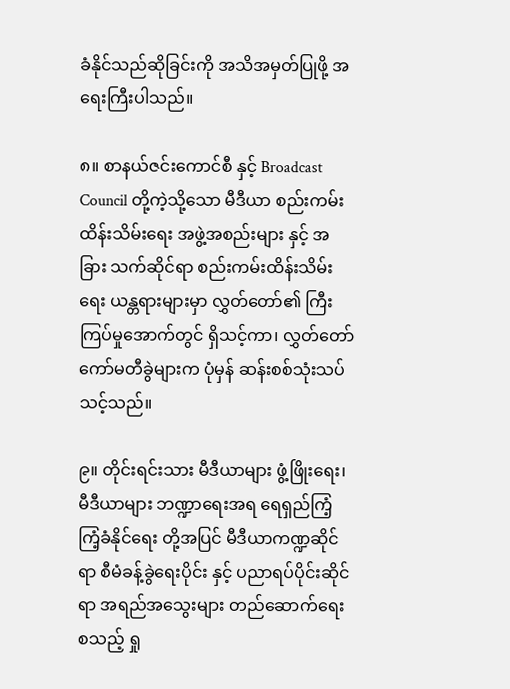ခံနိုင်သည်ဆိုခြင်းကို အသိအမှတ်ပြုဖို့ အရေးကြီးပါသည်။

၈။ စာနယ်ဇင်းကောင်စီ နှင့် Broadcast Council တို့ကဲ့သို့သော မီဒီယာ စည်းကမ်းထိန်းသိမ်းရေး အဖွဲ့အစည်းများ နှင့် အခြား သက်ဆိုင်ရာ စည်းကမ်းထိန်းသိမ်းရေး ယန္တရားများမှာ လွှတ်တော်၏ ကြီးကြပ်မှုအောက်တွင် ရှိသင့်ကာ၊ လွှတ်တော် ကော်မတီခွဲများက ပုံမှန် ဆန်းစစ်သုံးသပ်သင့်သည်။

၉။ တိုင်းရင်းသား မီဒီယာများ ဖွံ့ဖြိုးရေး၊ မီဒီယာများ ဘဏ္ဍာရေးအရ ရေရှည်ကြံ့ကြံ့ခံနိုင်ရေး တို့အပြင် မီဒီယာကဏ္ဍဆိုင်ရာ စီမံခန့်ခွဲရေးပိုင်း နှင့် ပညာရပ်ပိုင်းဆိုင်ရာ အရည်အသွေးများ တည်ဆောက်ရေး စသည့် ရှု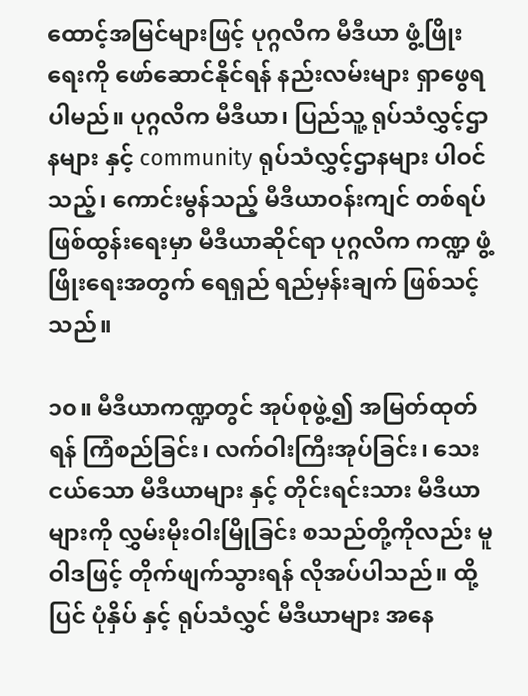ထောင့်အမြင်များဖြင့် ပုဂ္ဂလိက မီဒီယာ ဖွံ့ဖြိုးရေးကို ဖော်ဆောင်နိုင်ရန် နည်းလမ်းများ ရှာဖွေရပါမည်။ ပုဂ္ဂလိက မီဒီယာ၊ ပြည်သူ့ ရုပ်သံလွှင့်ဌာနများ နှင့် community ရုပ်သံလွှင့်ဌာနများ ပါဝင်သည့်၊ ကောင်းမွန်သည့် မီဒီယာဝန်းကျင် တစ်ရပ် ဖြစ်ထွန်းရေးမှာ မီဒီယာဆိုင်ရာ ပုဂ္ဂလိက ကဏ္ဍ ဖွံ့ဖြိုးရေးအတွက် ရေရှည် ရည်မှန်းချက် ဖြစ်သင့်သည်။

၁၀။ မီဒီယာကဏ္ဍတွင် အုပ်စုဖွဲ့၍ အမြတ်ထုတ်ရန် ကြံစည်ခြင်း၊ လက်ဝါးကြီးအုပ်ခြင်း၊ သေးငယ်သော မီဒီယာများ နှင့် တိုင်းရင်းသား မီဒီယာများကို လွှမ်းမိုးဝါးမြိုခြင်း စသည်တို့ကိုလည်း မူဝါဒဖြင့် တိုက်ဖျက်သွားရန် လိုအပ်ပါသည်။ ထို့ပြင် ပုံနှိပ် နှင့် ရုပ်သံလွှင် မီဒီယာများ အနေ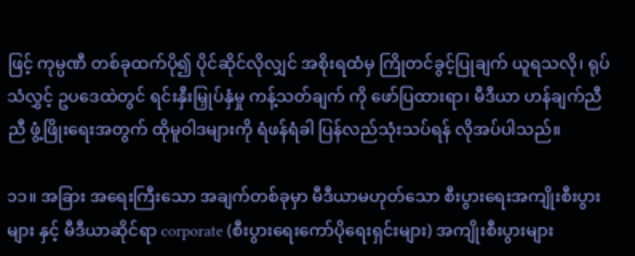ဖြင့် ကုမ္ပဏီ တစ်ခုထက်ပို၍ ပိုင်ဆိုင်လိုလျှင် အစိုးရထံမှ ကြိုတင်ခွင့်ပြုချက် ယူရသလို၊ ရုပ်သံလွှင့် ဥပဒေထဲတွင် ရင်းနှီးမြှုပ်နှံမှု ကန့်သတ်ချက် ကို ဖော်ပြထားရာ၊ မီဒီယာ ဟန်ချက်ညီညီ ဖွံ့ဖြိုးရေးအတွက် ထိုမူဝါဒများကို ရံဖန်ရံခါ ပြန်လည်သုံးသပ်ရန် လိုအပ်ပါသည်။

၁၁။ အခြား အရေးကြီးသော အချက်တစ်ခုမှာ မီဒီယာမဟုတ်သော စီးပွားရေးအကျိုးစီးပွားများ နှင့် မီဒီယာဆိုင်ရာ corporate (စီးပွားရေးကော်ပိုရေးရှင်းများ) အကျိုးစီးပွားများ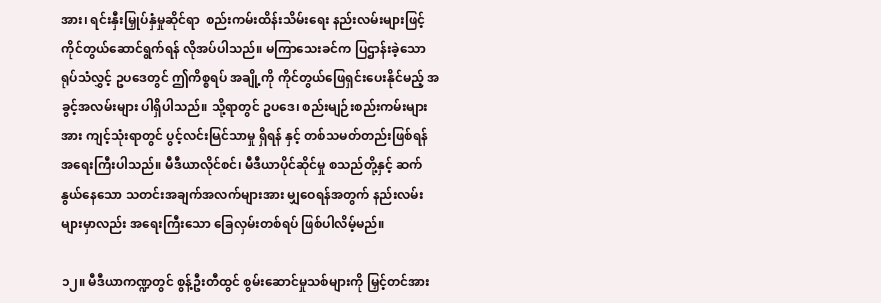အား၊ ရင်းနှီးမြှုပ်နှံမှုဆိုင်ရာ  စည်းကမ်းထိန်းသိမ်းရေး နည်းလမ်းများဖြင့် ကိုင်တွယ်ဆောင်ရွက်ရန် လိုအပ်ပါသည်။ မကြာသေးခင်က ပြဌာန်းခဲ့သော ရုပ်သံလွှင့် ဥပဒေတွင် ဤကိစ္စရပ် အချို့ကို ကိုင်တွယ်ဖြေရှင်းပေးနိုင်မည့် အခွင့်အလမ်းများ ပါရှိပါသည်။ သို့ရာတွင် ဥပဒေ၊ စည်းမျဉ်းစည်းကမ်းများအား ကျင့်သုံးရာတွင် ပွင့်လင်းမြင်သာမှု ရှိရန် နှင့် တစ်သမတ်တည်းဖြစ်ရန် အရေးကြီးပါသည်။ မီဒီယာလိုင်စင်၊ မီဒီယာပိုင်ဆိုင်မှု စသည်တို့နှင့် ဆက်နွယ်နေသော သတင်းအချက်အလက်များအား မျှဝေရန်အတွက် နည်းလမ်းများမှာလည်း အရေးကြီးသော ခြေလှမ်းတစ်ရပ် ဖြစ်ပါလိမ့်မည်။

၁၂။ မီဒီယာကဏ္ဍတွင် စွန့်ဦးတီထွင် စွမ်းဆောင်မှုသစ်များကို မြှင့်တင်အား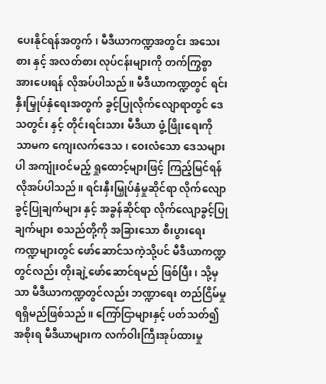ပေးနိုင်ရန်အတွက်၊ မီဒီယာကဏ္ဍအတွင်း အသေးစား နှင့် အလတ်စား လုပ်ငန်းများကို တက်ကြွစွာ အားပေးရန် လိုအပ်ပါသည်။ မီဒီယာကဏ္ဍတွင် ရင်းနှီးမြှုပ်နှံရေးအတွက် ခွင့်ပြုလိုက်လျောရာတွင် ဒေသတွင်း နှင့် တိုင်းရင်းသား မီဒီယာ ဖွံ့ဖြိုးရေးကို သာမက ကျေးလက်ဒေသ၊ ဝေးလံသော ဒေသများပါ အကျုံးဝင်မည့် ရှုထောင့်များဖြင့် ကြည့်မြင်ရန် လိုအပ်ပါသည်။ ရင်းနှီးမြှုပ်နှံမှုဆိုင်ရာ လိုက်လျောခွင့်ပြုချက်များ နှင့် အခွန်ဆိုင်ရာ လိုက်လျောခွင့်ပြုချက်များ စသည်တို့ကို အခြားသော စီးပွားရေးကဏ္ဍများတွင် ဖော်ဆောင်သကဲ့သို့ပင် မီဒီယာကဏ္ဍတွင်လည်း တိုးချဲ့ဖော်ဆောင်ရမည် ဖြစ်ပြီး၊ သို့မှသာ မီဒီယာကဏ္ဍတွင်လည်း ဘဏ္ဍာရေး တည်ငြိမ်မှု ရရှိမည်ဖြစ်သည်။ ကြော်ငြာများနှင့် ပတ်သတ်၍ အစိုးရ မီဒီယာများက လက်ဝါးကြီးအုပ်ထားမှု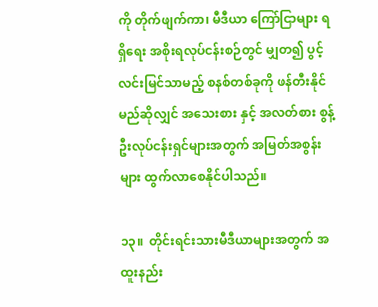ကို တိုက်ဖျက်ကာ၊ မီဒီယာ ကြော်ငြာများ ရရှိရေး အစိုးရလုပ်ငန်းစဉ်တွင် မျှတ၍ ပွင့်လင်းမြင်သာမည့် စနစ်တစ်ခုကို ဖန်တီးနိုင်မည်ဆိုလျှင် အသေးစား နှင့် အလတ်စား စွန့်ဦးလုပ်ငန်းရှင်များအတွက် အမြတ်အစွန်းများ ထွက်လာစေနိုင်ပါသည်။

၁၃။  တိုင်းရင်းသားမီဒီယာများအတွက် အထူးနည်း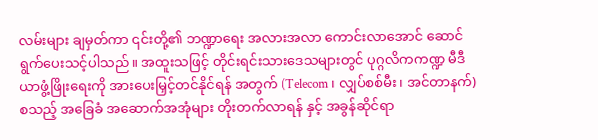လမ်းများ ချမှတ်ကာ ၎င်းတို့၏ ဘဏ္ဍာရေး အလားအလာ ကောင်းလာအောင် ဆောင်ရွက်ပေးသင့်ပါသည်။ အထူးသဖြင့် တိုင်းရင်းသားဒေသများတွင် ပုဂ္ဂလိကကဏ္ဍ မီဒီယာဖွံ့ဖြိုးရေးကို အားပေးမြှင့်တင်နိုင်ရန် အတွက် (Telecom ၊ လျှပ်စစ်မီး၊ အင်တာနက်) စသည့် အခြေခံ အဆောက်အအုံများ တိုးတက်လာရန် နှင့် အခွန်ဆိုင်ရာ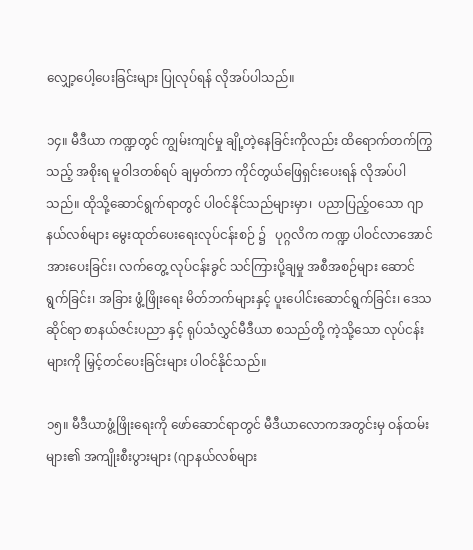လျှော့ပေါ့ပေးခြင်းများ ပြုလုပ်ရန် လိုအပ်ပါသည်။

၁၄။ မီဒီယာ ကဏ္ဍတွင် ကျွမ်းကျင်မှု ချို့တဲ့နေခြင်းကိုလည်း ထိရောက်တက်ကြွသည့် အစိုးရ မူဝါဒတစ်ရပ် ချမှတ်ကာ ကိုင်တွယ်ဖြေရှင်းပေးရန် လိုအပ်ပါသည်။ ထိုသို့ဆောင်ရွက်ရာတွင် ပါဝင်နိုင်သည်များမှာ၊  ပညာပြည့်ဝသော ဂျာနယ်လစ်များ မွေးထုတ်ပေးရေးလုပ်ငန်းစဉ် ၌   ပုဂ္ဂလိက ကဏ္ဍ ပါဝင်လာအောင် အားပေးခြင်း၊ လက်တွေ့ လုပ်ငန်းခွင် သင်ကြားပို့ချမှု အစီအစဉ်များ ဆောင်ရွက်ခြင်း၊ အခြား ဖွံ့ဖြိုးရေး မိတ်ဘက်များနှင့် ပူးပေါင်းဆောင်ရွက်ခြင်း၊ ဒေသဆိုင်ရာ စာနယ်ဇင်းပညာ နှင့် ရုပ်သံလွှင်မီဒီယာ စသည်တို့ ကဲ့သို့သော လုပ်ငန်းများကို မြှင့်တင်ပေးခြင်းများ ပါဝင်နိုင်သည်။

၁၅။ မီဒီယာဖွံ့ဖြိုးရေးကို ဖော်ဆောင်ရာတွင် မီဒီယာလောကအတွင်းမှ ဝန်ထမ်းများ၏ အကျိုးစီးပွားများ (ဂျာနယ်လစ်များ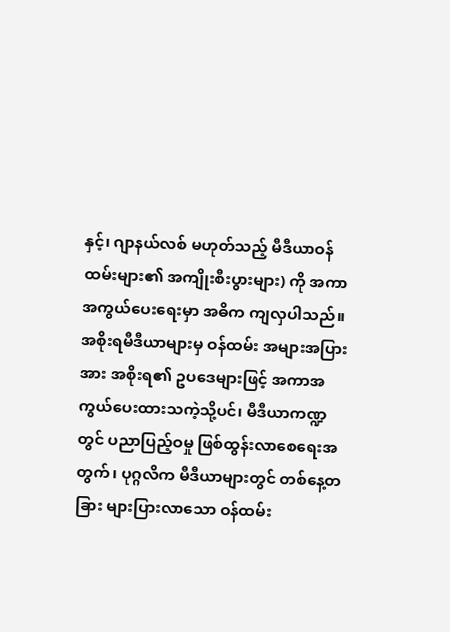နှင့်၊ ဂျာနယ်လစ် မဟုတ်သည့် မီဒီယာဝန်ထမ်းများ၏ အကျိုးစီးပွားများ) ကို အကာအကွယ်ပေးရေးမှာ အဓိက ကျလှပါသည်။ အစိုးရမီဒီယာများမှ ဝန်ထမ်း အများအပြားအား အစိုးရ၏ ဥပဒေများဖြင့် အကာအကွယ်ပေးထားသကဲ့သို့ပင်၊ မီဒီယာကဏ္ဍတွင် ပညာပြည့်ဝမှု ဖြစ်ထွန်းလာစေရေးအတွက်၊ ပုဂ္ဂလိက မီဒီယာများတွင် တစ်နေ့တခြား များပြားလာသော ဝန်ထမ်း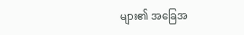များ၏ အခြေအ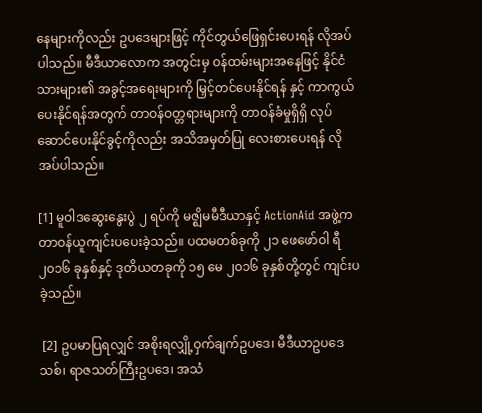နေများကိုလည်း ဥပဒေများဖြင့် ကိုင်တွယ်ဖြေရှင်းပေးရန် လိုအပ်ပါသည်။ မီဒီယာလောက အတွင်းမှ ဝန်ထမ်းများအနေဖြင့် နိုင်ငံသားများ၏ အခွင့်အရေးများကို မြှင့်တင်ပေးနိုင်ရန် နှင့် ကာကွယ်ပေးနိုင်ရန်အတွက် တာဝန်ဝတ္တရားများကို တာဝန်ခံမှုရှိရှိ လုပ်ဆောင်ပေးနိုင်ခွင့်ကိုလည်း အသိအမှတ်ပြု လေးစားပေးရန် လိုအပ်ပါသည်။

[1] မူဝါဒဆွေးနွေးပွဲ ၂ ရပ်ကို မဇ္ဈိမမီဒီယာနှင့် ActionAid အဖွဲ့က တာဝန်ယူကျင်းပပေးခဲ့သည်။ ပထမတစ်ခုကို ၂၁ ဖေဖော်ဝါ ရီ ၂၀၁၆ ခုနှစ်နှင့် ဒုတိယတခုကို ၁၅ မေ ၂၀၁၆ ခုနှစ်တို့တွင် ကျင်းပခဲ့သည်။

 [2] ဥပမာပြရလျှင် အစိုးရလျှို့ဝှက်ချက်ဥပဒေ၊ မီဒီယာဥပဒေသစ်၊ ရာဇသတ်ကြီးဥပဒေ၊ အသံ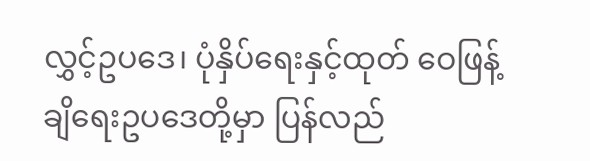လွှင့်ဥပဒေ၊ ပုံနှိပ်ရေးနှင့်ထုတ် ဝေဖြန့်ချိရေးဥပဒေတို့မှာ ပြန်လည်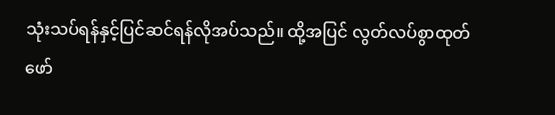သုံးသပ်ရန်နှင့်ပြင်ဆင်ရန်လိုအပ်သည်။ ထို့အပြင် လွတ်လပ်စွာထုတ်ဖော်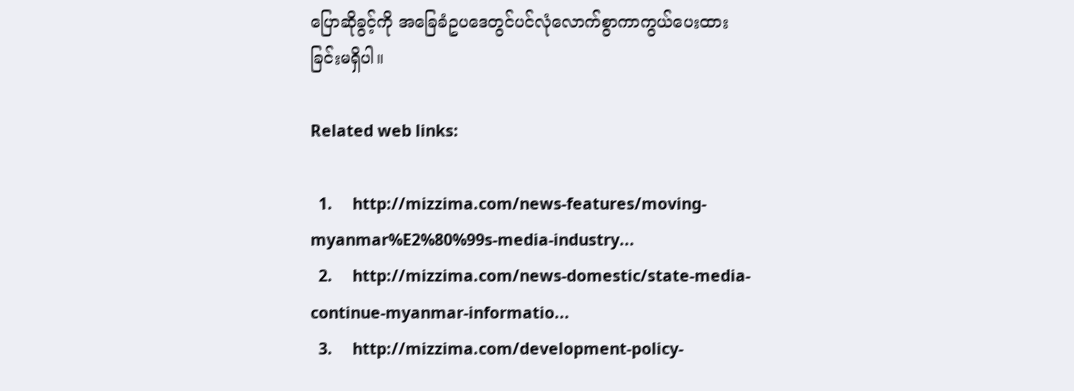ပြောဆိုခွင့်ကို အခြေခံဥပဒေတွင်ပင်လုံလောက်စွာကာကွယ်ပေးထားခြင်းမရှိပါ။

Related web links:

  1.     http://mizzima.com/news-features/moving-myanmar%E2%80%99s-media-industry...
  2.     http://mizzima.com/news-domestic/state-media-continue-myanmar-informatio...
  3.     http://mizzima.com/development-policy-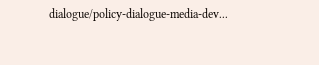dialogue/policy-dialogue-media-dev...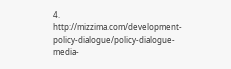4.     http://mizzima.com/development-policy-dialogue/policy-dialogue-media-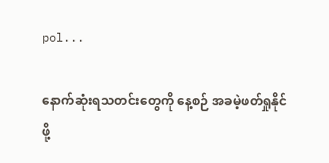pol...

နောက်ဆုံးရသတင်းတွေကို နေ့စဉ် အခမဲ့ဖတ်ရှုနိုင်ဖို့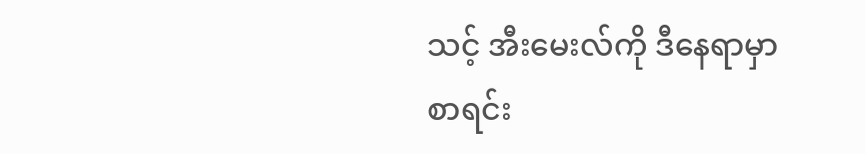သင့် အီးမေးလ်ကို ဒီနေရာမှာ စာရင်း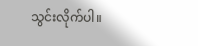သွင်းလိုက်ပါ။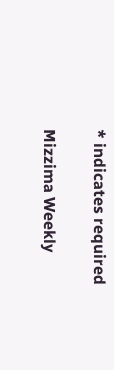* indicates required

Mizzima Weekly